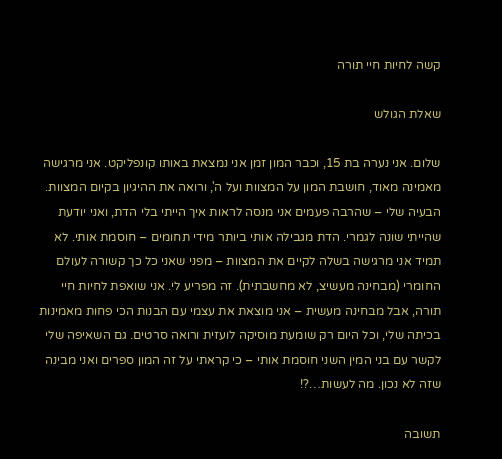קשה לחיות חיי תורה

שאלת הגולש

שלום. אני נערה בת 15, וכבר המון זמן אני נמצאת באותו קונפליקט. אני מרגישה מאמינה מאוד, חושבת המון על המצוות ועל ה', ורואה את ההיגיון בקיום המצוות. הבעיה שלי – שהרבה פעמים אני מנסה לראות איך הייתי בלי הדת, ואני יודעת שהייתי שונה לגמרי. הדת מגבילה אותי ביותר מידי תחומים – חוסמת אותי. לא תמיד אני מרגישה בשלה לקיים את המצוות – מפני שאני כל כך קשורה לעולם החומרי (מבחינה מעשיצ, לא מחשבתית). זה מפריע לי. אני שואפת לחיות חיי תורה, אבל מבחינה מעשית – אני מוצאת את עצמי עם הבנות הכי פחות מאמינות בכיתה שלי, וכל היום רק שומעת מוסיקה לועזית ורואה סרטים. גם השאיפה שלי לקשר עם בני המין השני חוסמת אותי – כי קראתי על זה המון ספרים ואני מבינה שזה לא נכון. מה לעשות…?!

תשובה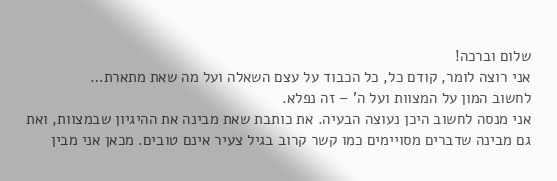שלום וברכה!
אני רוצה לומר, קודם כל, כל הכבוד על עצם השאלה ועל מה שאת מתארת…
לחשוב המון על המצוות ועל ה' – זה נפלא.
אני מנסה לחשוב היכן נעוצה הבעיה. את כותבת שאת מבינה את ההיגיון שבמצוות, ואת גם מבינה שדברים מסויימים כמו קשר קרוב בגיל צעיר אינם טובים. מכאן אני מבין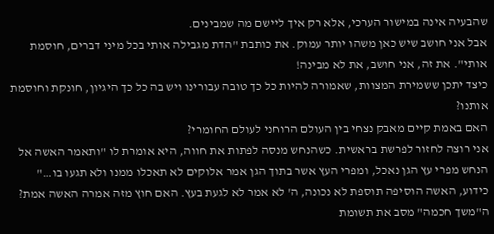שהבעיה אינה במישור הערכי, אלא רק איך ליישם מה שמבינים.
אבל אני חושב שיש כאן משהו יותר עמוק. את כותבת "הדת מגבילה אותי בכל מיני דברים, חוסמת אותי". את זה, אני חושב, את לא מבינה!
כיצד יתכן ששמירת המצוות, שאמורה להיות כל כך טובה עבורינו ויש בה כל כך היגיון, חונקת וחוסמת אותנו?
האם באמת קיים מאבק נצחי בין העולם הרוחני לעולם החומרי?
אני רוצה לחזור לפרשת בראשית. כשהנחש מנסה לפתות את חווה, היא אומרת לו "ותאמר האשה אל הנחש מפרי עץ הגן נאכל, ומפרי העץ אשר בתוך הגן אמר אלוקים לא תאכלו ממנו ולא תגעו בו…"
כידוע, האשה הוסיפה תוספת לא נכונה, ה' לא אמר לא לגעת בעץ. האם חוץ מזה אמרה האשה אמת?
ה"משך חכמה" מסב את תשומת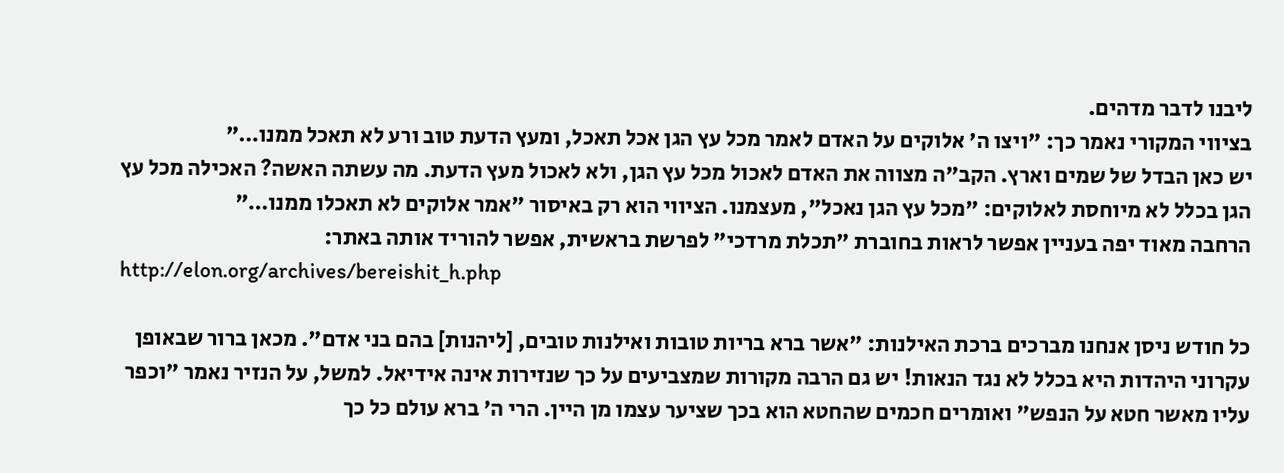ליבנו לדבר מדהים.
בציווי המקורי נאמר כך: "ויצו ה' אלוקים על האדם לאמר מכל עץ הגן אכל תאכל, ומעץ הדעת טוב ורע לא תאכל ממנו…"
יש כאן הבדל של שמים וארץ. הקב"ה מצווה את האדם לאכול מכל עץ הגן, ולא לאכול מעץ הדעת. מה עשתה האשה? האכילה מכל עץ הגן בכלל לא מיוחסת לאלוקים: "מכל עץ הגן נאכל", מעצמנו. הציווי הוא רק באיסור "אמר אלוקים לא תאכלו ממנו…"
הרחבה מאוד יפה בעניין אפשר לראות בחוברת "תכלת מרדכי" לפרשת בראשית, אפשר להוריד אותה באתר:
http://elon.org/archives/bereishit_h.php

כל חודש ניסן אנחנו מברכים ברכת האילנות: "אשר ברא בריות טובות ואילנות טובים, [ליהנות] בהם בני אדם". מכאן ברור שבאופן עקרוני היהדות היא בכלל לא נגד הנאות! יש גם הרבה מקורות שמצביעים על כך שנזירות אינה אידיאל. למשל, על הנזיר נאמר "וכפר עליו מאשר חטא על הנפש" ואומרים חכמים שהחטא הוא בכך שציער עצמו מן היין. הרי ה' ברא עולם כל כך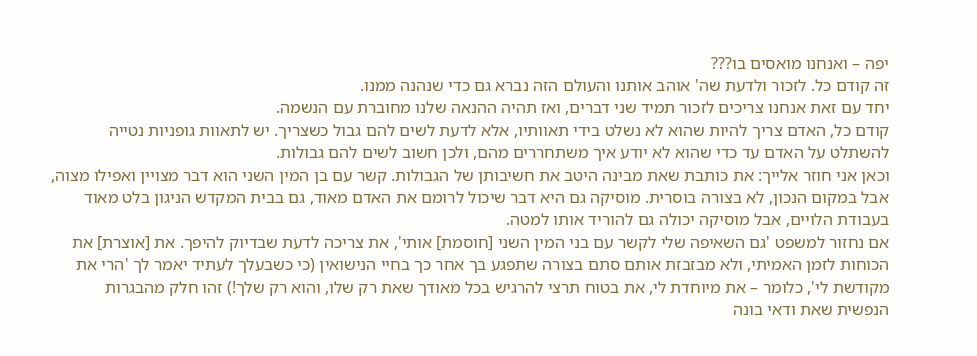יפה – ואנחנו מואסים בו???
זה קודם כל. לזכור ולדעת שה' אוהב אותנו והעולם הזה נברא גם כדי שנהנה ממנו.
יחד עם זאת אנחנו צריכים לזכור תמיד שני דברים, ואז תהיה ההנאה שלנו מחוברת עם הנשמה.
קודם כל, האדם צריך להיות שהוא לא נשלט בידי תאוותיו, אלא לדעת לשים להם גבול כשצריך. יש לתאוות גופניות נטייה להשתלט על האדם עד כדי שהוא לא יודע איך משתחררים מהם, ולכן חשוב לשים להם גבולות.
וכאן אני חוזר אלייך: את כותבת שאת מבינה היטב את חשיבותן של הגבולות. קשר עם בן המין השני הוא דבר מצויין ואפילו מצוה, אבל במקום הנכון, לא בצורה בוסרית. מוסיקה גם היא דבר שיכול לרומם את האדם מאוד, גם בבית המקדש הניגון בלט מאוד בעבודת הלויים, אבל מוסיקה יכולה גם להוריד אותו למטה.
אם נחזור למשפט 'גם השאיפה שלי לקשר עם בני המין השני [חוסמת] אותי', את צריכה לדעת שבדיוק להיפך. את [אוצרת] את הכוחות לזמן האמיתי, ולא מבזבזת אותם סתם בצורה שתפגע בך אחר כך בחיי הנישואין (כי כשבעלך לעתיד יאמר לך 'הרי את מקודשת לי', כלומר – את מיוחדת לי, את בטוח תרצי להרגיש בכל מאודך שאת רק שלו, והוא רק שלך!) זהו חלק מהבגרות הנפשית שאת ודאי בונה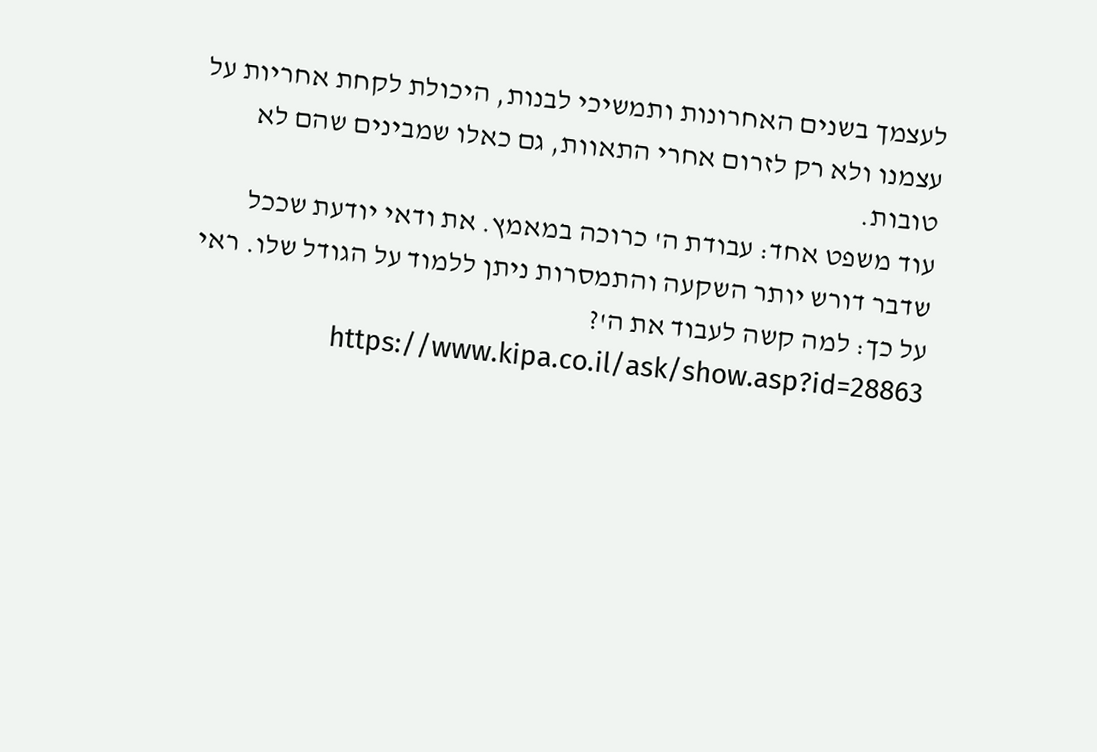לעצמך בשנים האחרונות ותמשיכי לבנות, היכולת לקחת אחריות על עצמנו ולא רק לזרום אחרי התאוות, גם כאלו שמבינים שהם לא טובות.
עוד משפט אחד: עבודת ה' כרוכה במאמץ. את ודאי יודעת שככל שדבר דורש יותר השקעה והתמסרות ניתן ללמוד על הגודל שלו. ראי על כך: למה קשה לעבוד את ה'? https://www.kipa.co.il/ask/show.asp?id=28863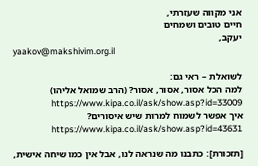אני מקווה שעזרתי,
חיים טובים ושמחים
יעקב,
yaakov@makshivim.org.il

לשואלת – ראי גם:
למה הכל אסור, אסור, אסור? (הרב שמואל אליהו) https://www.kipa.co.il/ask/show.asp?id=33009
איך אפשר לשמוח למרות שיש איסורים? https://www.kipa.co.il/ask/show.asp?id=43631

[תזכורת]: כתבנו מה שנראה לנו, אבל אין כמו שיחה אישית,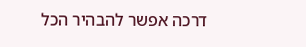דרכה אפשר להבהיר הכל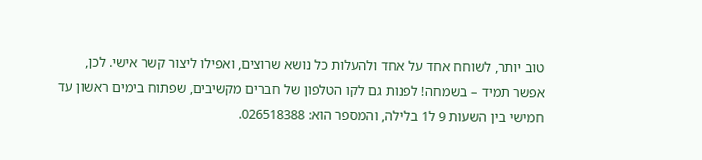טוב יותר, לשוחח אחד על אחד ולהעלות כל נושא שרוצים, ואפילו ליצור קשר אישי. לכן, אפשר תמיד – בשמחה! לפנות גם לקו הטלפון של חברים מקשיבים, שפתוח בימים ראשון עד חמישי בין השעות 9 ל1 בלילה, והמספר הוא: 026518388.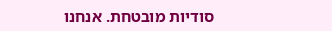סודיות מובטחת. אנחנו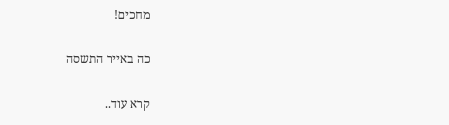מחכים!

כה באייר התשסה

קרא עוד..